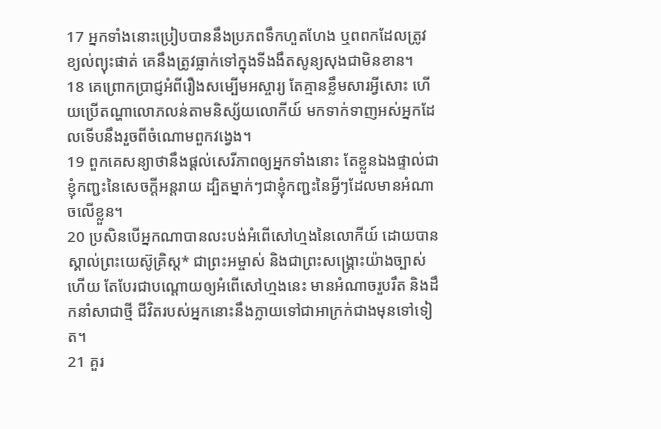17 អ្នកទាំងនោះប្រៀបបាននឹងប្រភពទឹកហួតហែង ឬពពកដែលត្រូវខ្យល់ព្យុះផាត់ គេនឹងត្រូវធ្លាក់ទៅក្នុងទីងងឹតសូន្យសុងជាមិនខាន។
18 គេព្រោកប្រាជ្ញអំពីរឿងសម្បើមអស្ចារ្យ តែគ្មានខ្លឹមសារអ្វីសោះ ហើយប្រើតណ្ហាលោភលន់តាមនិស្ស័យលោកីយ៍ មកទាក់ទាញអស់អ្នកដែលទើបនឹងរួចពីចំណោមពួកវង្វេង។
19 ពួកគេសន្យាថានឹងផ្ដល់សេរីភាពឲ្យអ្នកទាំងនោះ តែខ្លួនឯងផ្ទាល់ជាខ្ញុំកញ្ជះនៃសេចក្ដីអន្តរាយ ដ្បិតម្នាក់ៗជាខ្ញុំកញ្ជះនៃអ្វីៗដែលមានអំណាចលើខ្លួន។
20 ប្រសិនបើអ្នកណាបានលះបង់អំពើសៅហ្មងនៃលោកីយ៍ ដោយបានស្គាល់ព្រះយេស៊ូគ្រិស្ដ* ជាព្រះអម្ចាស់ និងជាព្រះសង្គ្រោះយ៉ាងច្បាស់ហើយ តែបែរជាបណ្ដោយឲ្យអំពើសៅហ្មងនេះ មានអំណាចរួបរឹត និងដឹកនាំសាជាថ្មី ជីវិតរបស់អ្នកនោះនឹងក្លាយទៅជាអាក្រក់ជាងមុនទៅទៀត។
21 គួរ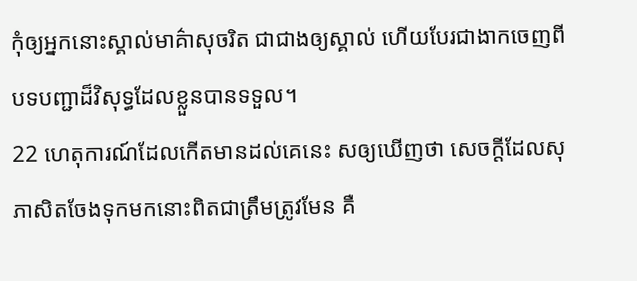កុំឲ្យអ្នកនោះស្គាល់មាគ៌ាសុចរិត ជាជាងឲ្យស្គាល់ ហើយបែរជាងាកចេញពីបទបញ្ជាដ៏វិសុទ្ធដែលខ្លួនបានទទួល។
22 ហេតុការណ៍ដែលកើតមានដល់គេនេះ សឲ្យឃើញថា សេចក្ដីដែលសុភាសិតចែងទុកមកនោះពិតជាត្រឹមត្រូវមែន គឺ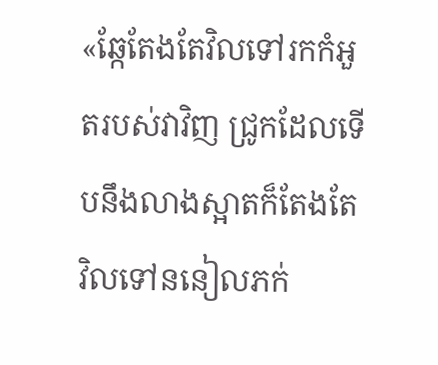«ឆ្កែតែងតែវិលទៅរកកំអួតរបស់វាវិញ ជ្រូកដែលទើបនឹងលាងស្អាតក៏តែងតែវិលទៅននៀលភក់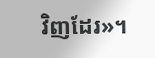វិញដែរ»។